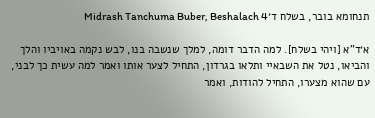תנחומא בובר, בשלח ד׳Midrash Tanchuma Buber, Beshalach 4

א׳ד"א [ויהי בשלח]. למה הדבר דומה, למלך שנשבה בנו, לבש נקמה באויביו והלך והביאו, נטל את השבאיי ותלאו בגרדון, התחיל לצער אותו ואמר למה עשית כך לבני, עם שהוא מצערו, התחיל להודות, ואמר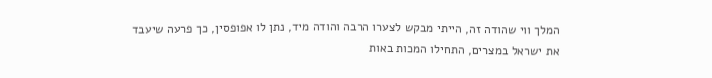המלך ווי שהודה זה, הייתי מבקש לצערו הרבה והודה מיד, נתן לו אפופסין, כך פרעה שיעבד את ישראל במצרים, התחילו המכות באות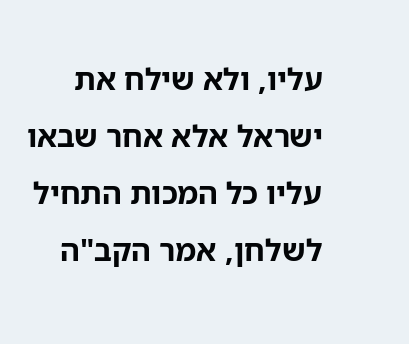עליו, ולא שילח את ישראל אלא אחר שבאו עליו כל המכות התחיל לשלחן, אמר הקב"ה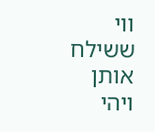ווי ששילח אותן ויהי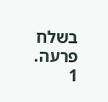בשלח פרעה.
1